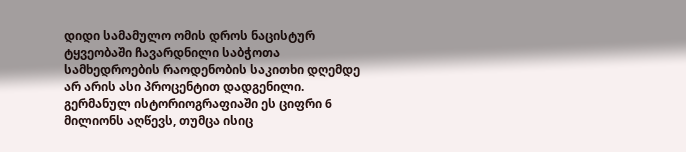დიდი სამამულო ომის დროს ნაცისტურ ტყვეობაში ჩავარდნილი საბჭოთა სამხედროების რაოდენობის საკითხი დღემდე არ არის ასი პროცენტით დადგენილი. გერმანულ ისტორიოგრაფიაში ეს ციფრი 6 მილიონს აღწევს, თუმცა ისიც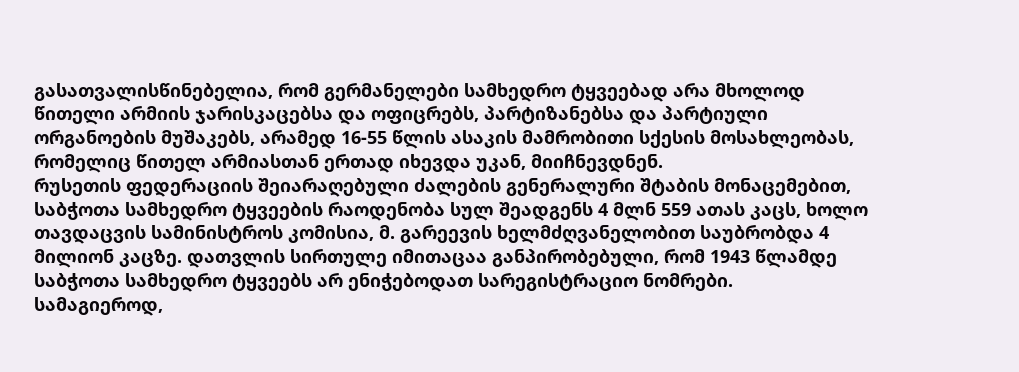გასათვალისწინებელია, რომ გერმანელები სამხედრო ტყვეებად არა მხოლოდ წითელი არმიის ჯარისკაცებსა და ოფიცრებს, პარტიზანებსა და პარტიული ორგანოების მუშაკებს, არამედ 16-55 წლის ასაკის მამრობითი სქესის მოსახლეობას, რომელიც წითელ არმიასთან ერთად იხევდა უკან, მიიჩნევდნენ.
რუსეთის ფედერაციის შეიარაღებული ძალების გენერალური შტაბის მონაცემებით, საბჭოთა სამხედრო ტყვეების რაოდენობა სულ შეადგენს 4 მლნ 559 ათას კაცს, ხოლო თავდაცვის სამინისტროს კომისია, მ. გარეევის ხელმძღვანელობით საუბრობდა 4 მილიონ კაცზე. დათვლის სირთულე იმითაცაა განპირობებული, რომ 1943 წლამდე საბჭოთა სამხედრო ტყვეებს არ ენიჭებოდათ სარეგისტრაციო ნომრები.
სამაგიეროდ,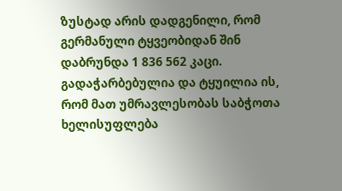ზუსტად არის დადგენილი, რომ გერმანული ტყვეობიდან შინ დაბრუნდა 1 836 562 კაცი. გადაჭარბებულია და ტყუილია ის, რომ მათ უმრავლესობას საბჭოთა ხელისუფლება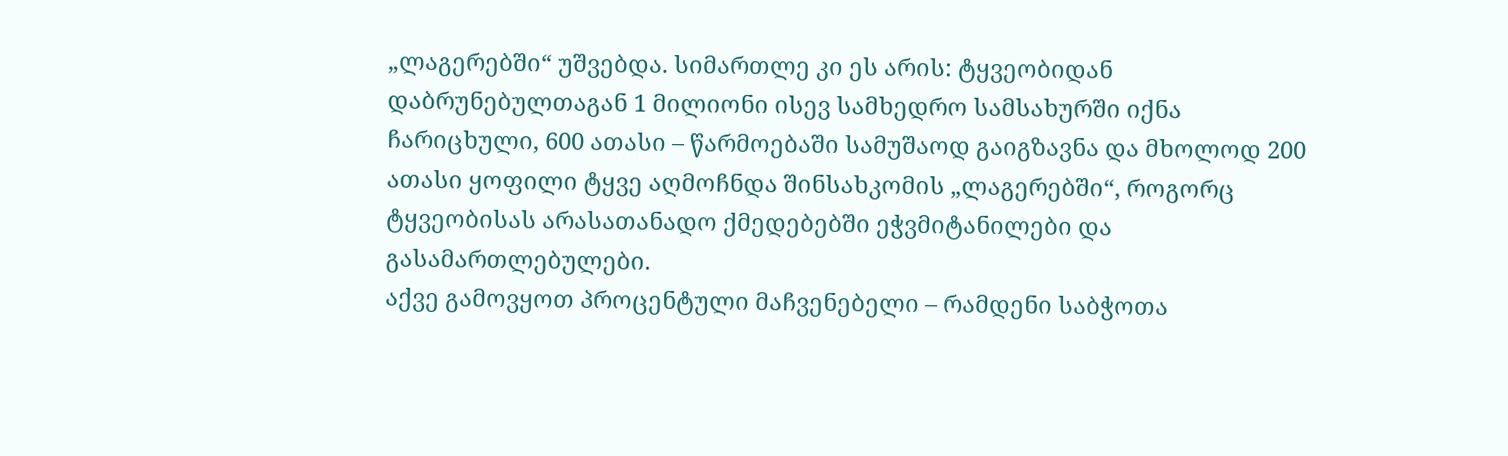„ლაგერებში“ უშვებდა. სიმართლე კი ეს არის: ტყვეობიდან დაბრუნებულთაგან 1 მილიონი ისევ სამხედრო სამსახურში იქნა ჩარიცხული, 600 ათასი – წარმოებაში სამუშაოდ გაიგზავნა და მხოლოდ 200 ათასი ყოფილი ტყვე აღმოჩნდა შინსახკომის „ლაგერებში“, როგორც ტყვეობისას არასათანადო ქმედებებში ეჭვმიტანილები და გასამართლებულები.
აქვე გამოვყოთ პროცენტული მაჩვენებელი – რამდენი საბჭოთა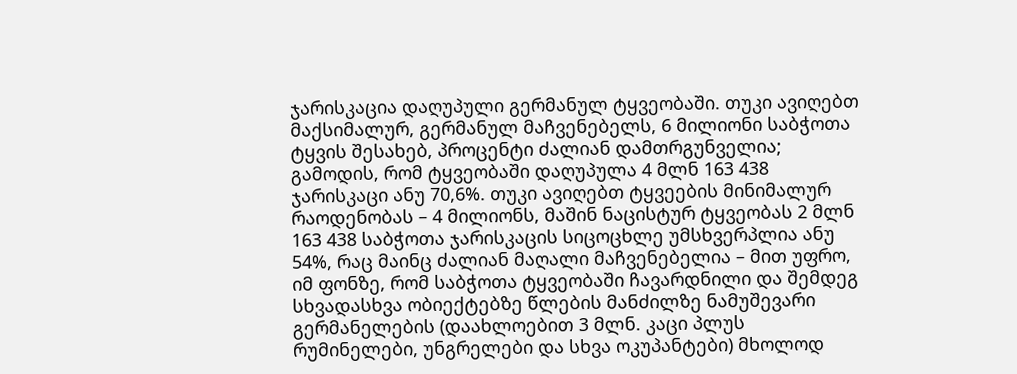ჯარისკაცია დაღუპული გერმანულ ტყვეობაში. თუკი ავიღებთ მაქსიმალურ, გერმანულ მაჩვენებელს, 6 მილიონი საბჭოთა ტყვის შესახებ, პროცენტი ძალიან დამთრგუნველია; გამოდის, რომ ტყვეობაში დაღუპულა 4 მლნ 163 438 ჯარისკაცი ანუ 70,6%. თუკი ავიღებთ ტყვეების მინიმალურ რაოდენობას – 4 მილიონს, მაშინ ნაცისტურ ტყვეობას 2 მლნ 163 438 საბჭოთა ჯარისკაცის სიცოცხლე უმსხვერპლია ანუ 54%, რაც მაინც ძალიან მაღალი მაჩვენებელია – მით უფრო, იმ ფონზე, რომ საბჭოთა ტყვეობაში ჩავარდნილი და შემდეგ სხვადასხვა ობიექტებზე წლების მანძილზე ნამუშევარი გერმანელების (დაახლოებით 3 მლნ. კაცი პლუს რუმინელები, უნგრელები და სხვა ოკუპანტები) მხოლოდ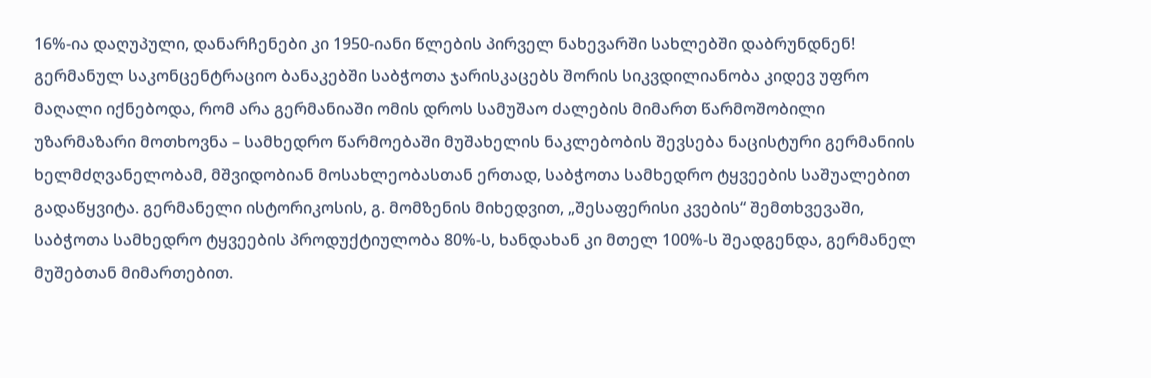16%-ია დაღუპული, დანარჩენები კი 1950-იანი წლების პირველ ნახევარში სახლებში დაბრუნდნენ!
გერმანულ საკონცენტრაციო ბანაკებში საბჭოთა ჯარისკაცებს შორის სიკვდილიანობა კიდევ უფრო მაღალი იქნებოდა, რომ არა გერმანიაში ომის დროს სამუშაო ძალების მიმართ წარმოშობილი უზარმაზარი მოთხოვნა – სამხედრო წარმოებაში მუშახელის ნაკლებობის შევსება ნაცისტური გერმანიის ხელმძღვანელობამ, მშვიდობიან მოსახლეობასთან ერთად, საბჭოთა სამხედრო ტყვეების საშუალებით გადაწყვიტა. გერმანელი ისტორიკოსის, გ. მომზენის მიხედვით, „შესაფერისი კვების“ შემთხვევაში, საბჭოთა სამხედრო ტყვეების პროდუქტიულობა 80%-ს, ხანდახან კი მთელ 100%-ს შეადგენდა, გერმანელ მუშებთან მიმართებით.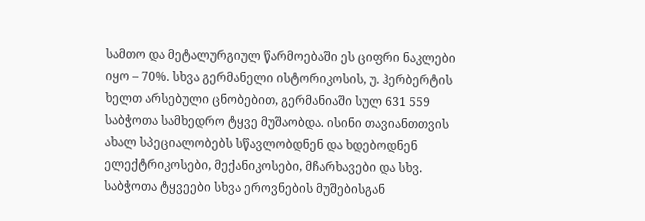სამთო და მეტალურგიულ წარმოებაში ეს ციფრი ნაკლები იყო – 70%. სხვა გერმანელი ისტორიკოსის, უ. ჰერბერტის ხელთ არსებული ცნობებით, გერმანიაში სულ 631 559 საბჭოთა სამხედრო ტყვე მუშაობდა. ისინი თავიანთთვის ახალ სპეციალობებს სწავლობდნენ და ხდებოდნენ ელექტრიკოსები, მექანიკოსები, მჩარხავები და სხვ. საბჭოთა ტყვეები სხვა ეროვნების მუშებისგან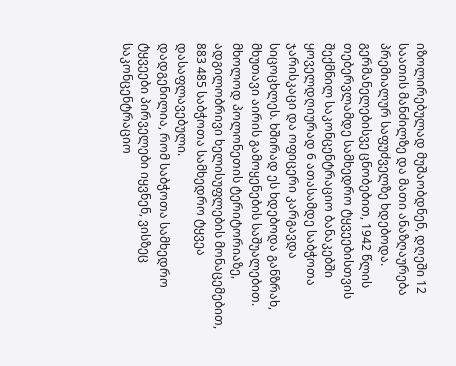იზოლირებულად მუშაობდნენ, დღეში 12 საათის მანძილზე და მათი ანაზღაურება პრემიალურ საფუძველზე ხდებოდა.
გერმანელებისვე ცნობებით, 1942 წლის თებერვლამდე სამხედრო ტყვეებისთვის შექმნილ საკონცენტრაციო ბანაკებში ყოველდღიურად 6 ათასამდე საბჭოთა ჯარისკაცი და ოფიცერი კარგავდა სიცოცხლეს. ხშირად ეს ხდებოდა განზრახ, მხუთავი აირის გამოყენების საშუალებით. მხოლოდ პოლონეთის ტერიტორიაზე, ადგილობრივი ხელისუფლების მონაცემებით, 883 485 საბჭოთა სამხედრო ტყვეა დასაფლავებული.
დადგენილია, რომ საბჭოთა სამხედრო ტყვეები პირველები იყვნენ, ვისზეც საკონცენტრაციო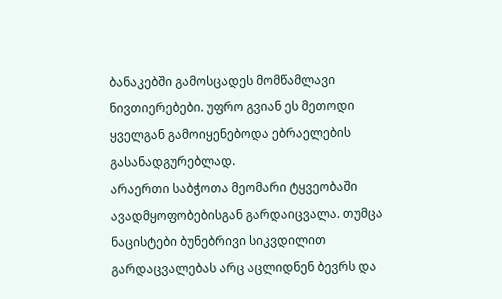ბანაკებში გამოსცადეს მომწამლავი ნივთიერებები. უფრო გვიან ეს მეთოდი ყველგან გამოიყენებოდა ებრაელების გასანადგურებლად.
არაერთი საბჭოთა მეომარი ტყვეობაში ავადმყოფობებისგან გარდაიცვალა. თუმცა ნაცისტები ბუნებრივი სიკვდილით გარდაცვალებას არც აცლიდნენ ბევრს და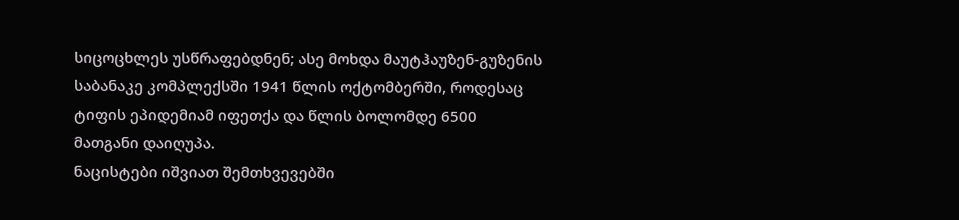სიცოცხლეს უსწრაფებდნენ; ასე მოხდა მაუტჰაუზენ-გუზენის საბანაკე კომპლექსში 1941 წლის ოქტომბერში, როდესაც ტიფის ეპიდემიამ იფეთქა და წლის ბოლომდე 6500 მათგანი დაიღუპა.
ნაცისტები იშვიათ შემთხვევებში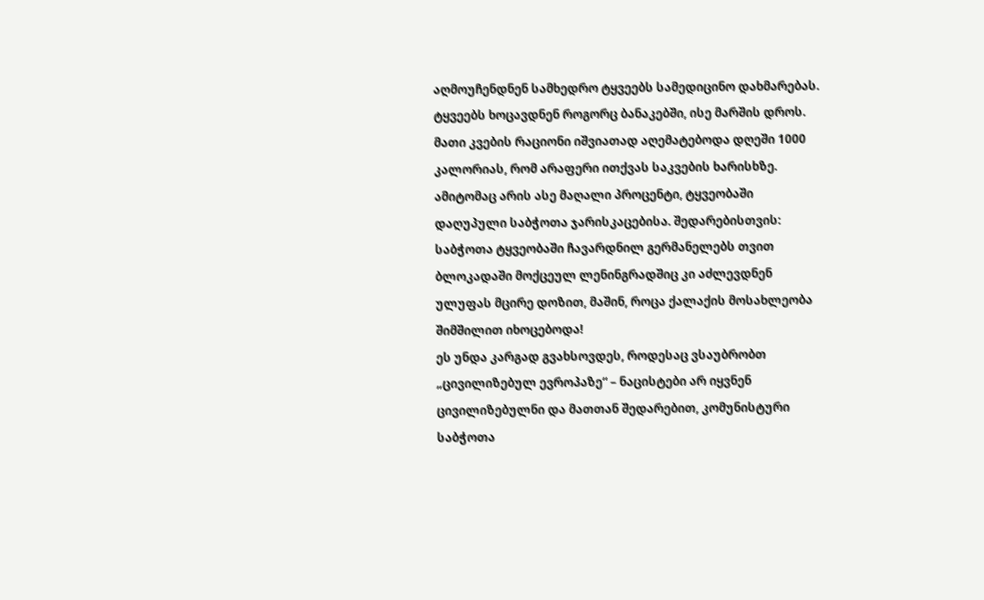აღმოუჩენდნენ სამხედრო ტყვეებს სამედიცინო დახმარებას. ტყვეებს ხოცავდნენ როგორც ბანაკებში, ისე მარშის დროს. მათი კვების რაციონი იშვიათად აღემატებოდა დღეში 1000 კალორიას, რომ არაფერი ითქვას საკვების ხარისხზე. ამიტომაც არის ასე მაღალი პროცენტი, ტყვეობაში დაღუპული საბჭოთა ჯარისკაცებისა. შედარებისთვის: საბჭოთა ტყვეობაში ჩავარდნილ გერმანელებს თვით ბლოკადაში მოქცეულ ლენინგრადშიც კი აძლევდნენ ულუფას მცირე დოზით, მაშინ, როცა ქალაქის მოსახლეობა შიმშილით იხოცებოდა!
ეს უნდა კარგად გვახსოვდეს, როდესაც ვსაუბრობთ „ცივილიზებულ ევროპაზე“ – ნაცისტები არ იყვნენ ცივილიზებულნი და მათთან შედარებით, კომუნისტური საბჭოთა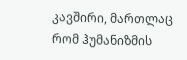კავშირი, მართლაც რომ ჰუმანიზმის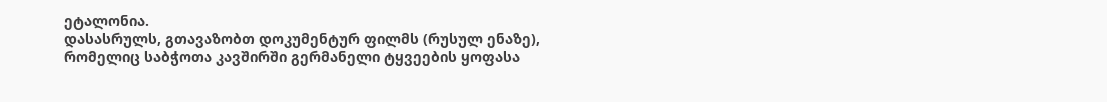ეტალონია.
დასასრულს, გთავაზობთ დოკუმენტურ ფილმს (რუსულ ენაზე), რომელიც საბჭოთა კავშირში გერმანელი ტყვეების ყოფასა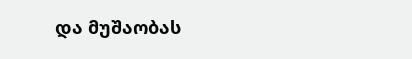და მუშაობას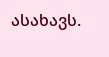ასახავს.